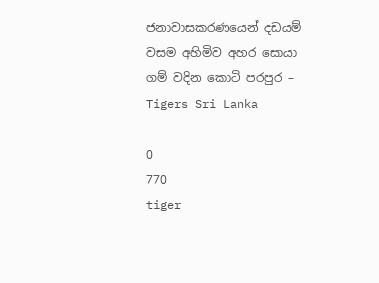ජනාවාසකරණයෙන් දඩයම් වසම අහිමිව අහර සොයා ගම් වදින කොටි පරපුර – Tigers Sri Lanka

0
770
tiger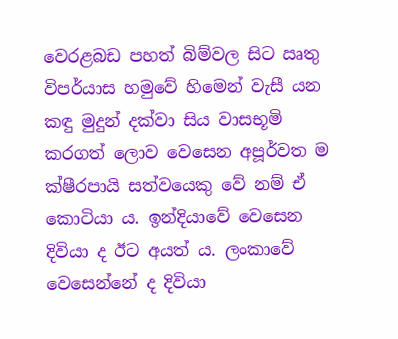වෙරළබඩ පහත් බිම්වල සිට ඍතු විපර්යාස හමුවේ හිමෙන් වැසී යන කඳු මුදුන් දක්වා සිය වාසභූමි කරගත් ලොව වෙසෙන අපූර්වත ම ක්ෂීරපායි සත්වයෙකු වේ නම් ඒ කොටියා ය. ඉන්දියාවේ වෙසෙන දිවියා ද ඊට අයත් ය. ලංකාවේ වෙසෙන්නේ ද දිවියා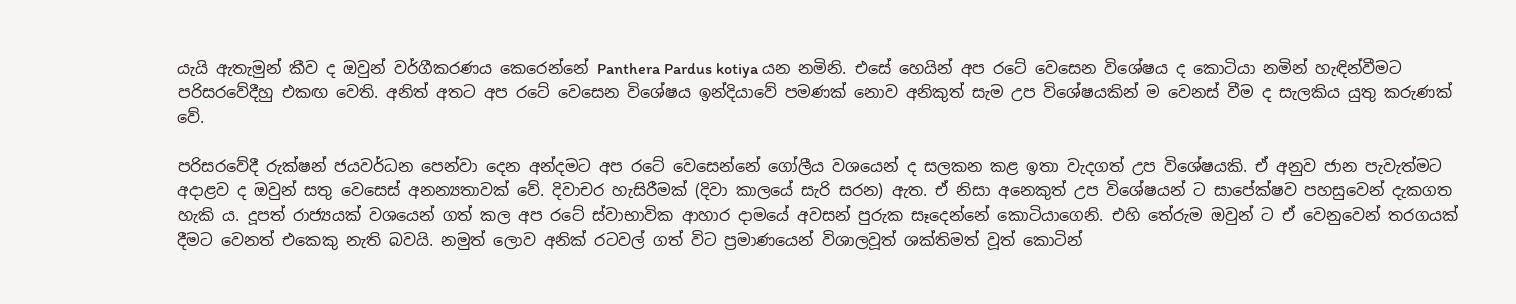යැයි ඇතැමුන් කීව ද ඔවුන් වර්ගීකරණය කෙරෙන්නේ Panthera Pardus kotiya යන නමිනි. එසේ හෙයින් අප රටේ වෙසෙන විශේෂය ද කොටියා නමින් හැඳින්වීමට පරිසරවේදීහු එකඟ වෙති. අනිත් අතට අප රටේ වෙසෙන විශේෂය ඉන්දියාවේ පමණක් නොව අනිකුත් සැම උප විශේෂයකින් ම වෙනස් වීම ද සැලකිය යුතු කරුණක් වේ.

පරිසරවේදී රුක්ෂන් ජයවර්ධන පෙන්වා දෙන අන්දමට අප රටේ වෙසෙන්නේ ගෝලීය වශයෙන් ද සලකන කළ ඉතා වැදගත් උප විශේෂයකි. ඒ අනුව ජාන පැවැත්මට අදාළව ද ඔවුන් සතු වෙසෙස් අනන්‍යතාවක් වේ. දිවාචර හැසිරීමක් (දිවා කාලයේ සැරි සරන) ඇත. ඒ නිසා අනෙකුත් උප විශේෂයන් ට සාපේක්ෂව පහසුවෙන් දැකගත හැකි ය. දූපත් රාජ්‍යයක් වශයෙන් ගත් කල අප රටේ ස්වාභාවික ආහාර දාමයේ අවසන් පුරුක සෑදෙන්නේ කොටියාගෙනි. එහි තේරුම ඔවුන් ට ඒ වෙනුවෙන් තරගයක් දීමට වෙනත් එකෙකු නැති බවයි. නමුත් ලොව අනික් රටවල් ගත් විට ප්‍රමාණයෙන් විශාලවූත් ශක්තිමත් වූත් කොටින්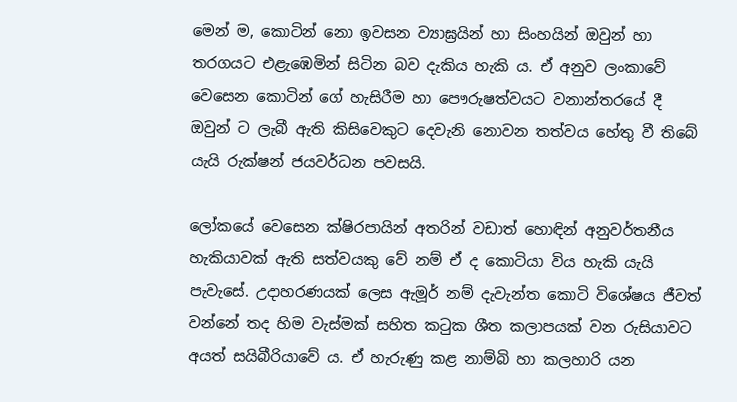මෙන් ම, කොටින් නො ඉවසන ව්‍යාඝ්‍රයින් හා සිංහයින් ඔවුන් හා තරගයට එළැඹෙමින් සිටින බව දැකිය හැකි ය. ඒ අනුව ලංකාවේ වෙසෙන කොටින් ගේ හැසිරීම හා පෞරුෂත්වයට වනාන්තරයේ දී ඔවුන් ට ලැබී ඇති කිසිවෙකුට දෙවැනි නොවන තත්වය හේතු වී තිබේ යැයි රුක්ෂන් ජයවර්ධන පවසයි.

ලෝකයේ වෙසෙන ක්ෂිරපායින් අතරින් වඩාත් හොඳින් අනුවර්තනීය හැකියාවක් ඇති සත්වයකු වේ නම් ඒ ද කොටියා විය හැකි යැයි පැවැසේ. උදාහරණයක් ලෙස ඇමූර් නම් දැවැන්ත කොටි විශේෂය ජීවත් වන්නේ තද හිම වැස්මක් සහිත කටුක ශීත කලාපයක් වන රුසියාවට අයත් සයිබීරියාවේ ය. ඒ හැරුණු කළ නාම්බි හා කලහාරි යන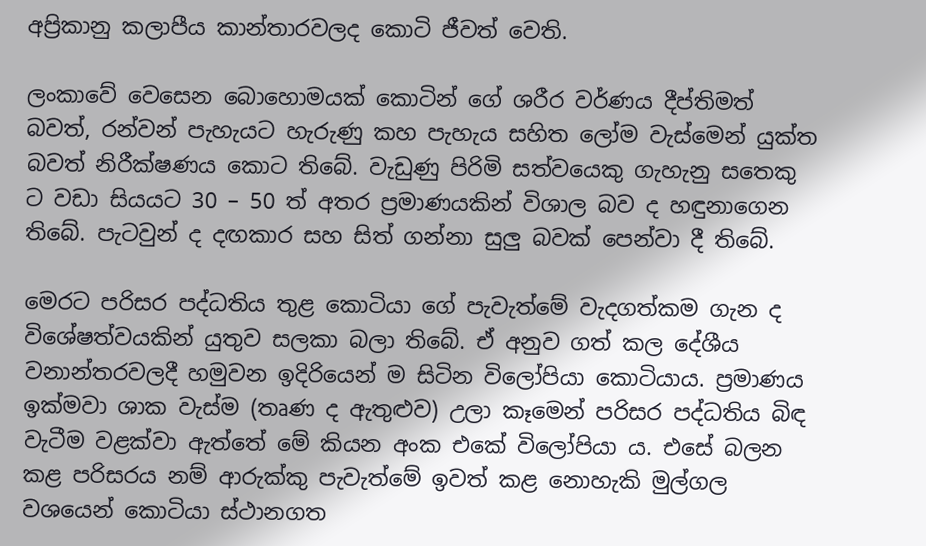අප්‍රිකානු කලාපීය කාන්තාරවලද කොටි ජීවත් වෙති.

ලංකාවේ වෙසෙන බොහොමයක් කොටින් ගේ ශරීර වර්ණය දීප්තිමත් බවත්, රන්වන් පැහැයට හැරුණු කහ පැහැය සහිත ලෝම වැස්මෙන් යුක්ත බවත් නිරීක්ෂණය කොට තිබේ. වැඩුණු පිරිමි සත්වයෙකු ගැහැනු සතෙකු ට වඩා සියයට 30 – 50 ත් අතර ප්‍රමාණයකින් විශාල බව ද හඳුනාගෙන තිබේ. පැටවුන් ද දඟකාර සහ සිත් ගන්නා සුලු බවක් පෙන්වා දී තිබේ.

මෙරට පරිසර පද්ධතිය තුළ කොටියා ගේ පැවැත්මේ වැදගත්කම ගැන ද විශේෂත්වයකින් යුතුව සලකා බලා තිබේ. ඒ අනුව ගත් කල දේශීය වනාන්තරවලදී හමුවන ඉදිරියෙන් ම සිටින විලෝපියා කොටියාය. ප්‍රමාණය ඉක්මවා ශාක වැස්ම (තෘණ ද ඇතුළුව) උලා කෑමෙන් පරිසර පද්ධතිය බිඳ වැටීම වළක්වා ඇත්තේ මේ කියන අංක එකේ විලෝපියා ය. එසේ බලන කළ පරිසරය නම් ආරුක්කු පැවැත්මේ ඉවත් කළ නොහැකි මුල්ගල වශයෙන් කොටියා ස්ථානගත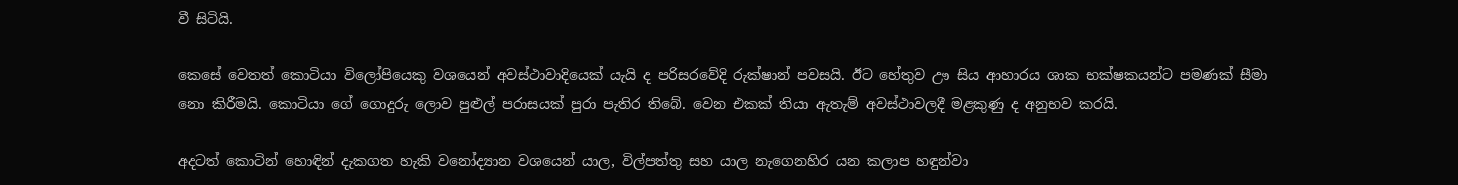වී සිටියි.

කෙසේ වෙතත් කොටියා විලෝපියෙකු වශයෙන් අවස්ථාවාදියෙක් යැයි ද පරිසරවේදි රුක්ෂාන් පවසයි. ඊට හේතුව ඌ සිය ආහාරය ශාක භක්ෂකයන්ට පමණක් සීමා නො කිරීමයි. කොටියා ගේ ගොදුරු ලොව පුළුල් පරාසයක් පුරා පැතිර තිබේ. වෙන එකක් තියා ඇතැම් අවස්ථාවලදී මළකුණු ද අනුභව කරයි.

අදටත් කොටින් හොඳින් දැකගත හැකි වනෝද්‍යාන වශයෙන් යාල, විල්පත්තු සහ යාල නැගෙනහිර යන කලාප හඳුන්වා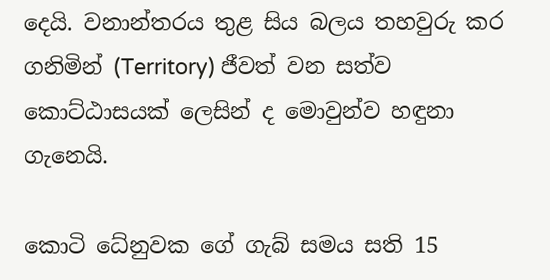දෙයි. වනාන්තරය තුළ සිය බලය තහවුරු කර ගනිමින් (Territory) ජීවත් වන සත්ව කොට්ඨාසයක් ලෙසින් ද මොවුන්ව හඳුනා ගැනෙයි.

කොටි ධේනුවක ගේ ගැබ් සමය සති 15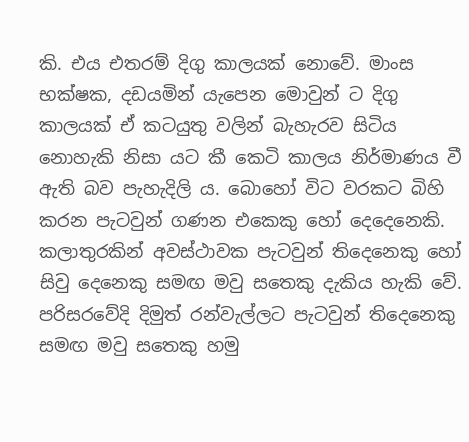කි. එය එතරම් දිගු කාලයක් නොවේ. මාංස භක්ෂක, දඩයමින් යැපෙන මොවුන් ට දිගු කාලයක් ඒ කටයුතු වලින් බැහැරව සිටි‍ය නොහැකි නිසා යට කී කෙටි කාලය නිර්මාණය වී ඇති බව පැහැදිලි ය. බොහෝ විට වරකට බිහි කරන පැටවුන් ගණන එකෙකු හෝ දෙදෙනෙකි. කලාතුරකින් අවස්ථාවක පැටවුන් තිදෙනෙකු හෝ සිවු දෙනෙකු සමඟ මවු ‍සතෙකු දැකිය හැකි වේ. පරිසරවේදි දිමුත් රන්වැල්ලට පැටවුන් තිදෙනෙකු සමඟ මවු සතෙකු හමු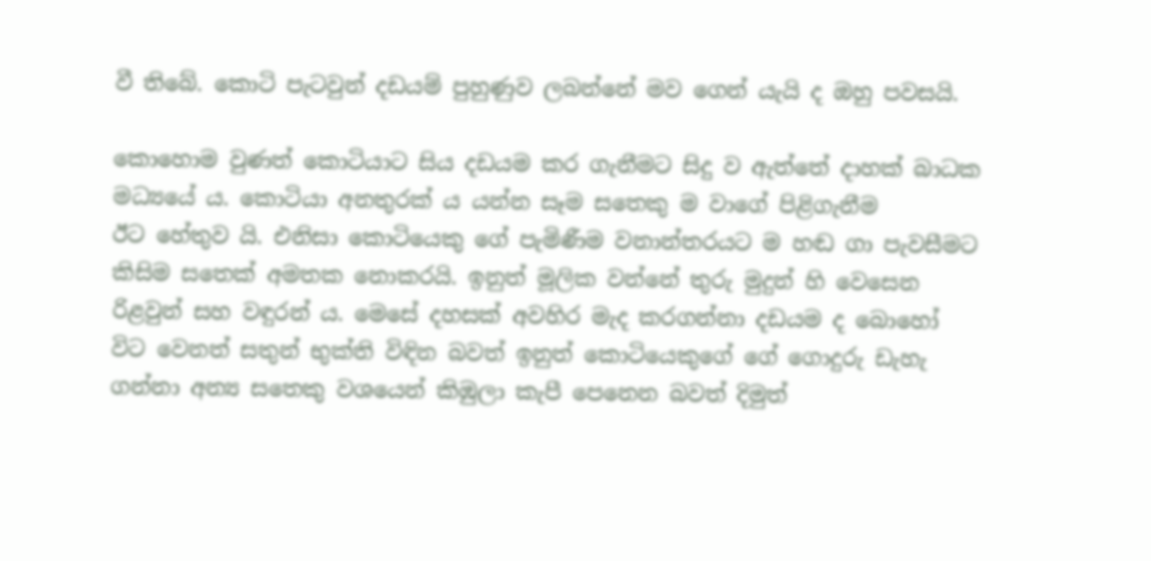වී තිබේ. කොටි පැටවුන් දඩයම් පුහුණුව ලබන්නේ මව ගෙන් යැයි ද ඔහු පවසයි.

කොහොම වුණත් කොටියාට සිය දඩයම කර ගැනීමට සිදු ව ඇත්තේ දාහක් බාධක මධ්‍යයේ ය. කොටියා අනතුරක් ය යන්න සෑම ‍සතෙකු ම වාගේ පිළිගැනීම ඊට ‍හේතුව යි. එනිසා කොටියෙකු ගේ පැමිණීම වනාන්තරයට ම හඬ ගා පැවසීමට කිසිම සතෙක් අමතක නොකරයි. ඉනුත් මූලික වන්නේ තුරු මුදුන් හි වෙසෙන රිළවුන් සහ වඳුරන් ය. මෙසේ දහසක් අවහිර මැද කරගන්නා දඩයම ද බොහෝ විට වෙනත් සතුන් භුක්ති විඳින බවත් ඉනුත් කොටියෙකුගේ ගේ ගොදුරු ඩැහැ ගන්නා අන්‍ය සතෙකු වශයෙන් කිඹුලා කැපී පෙනෙන බවත් දිමුත්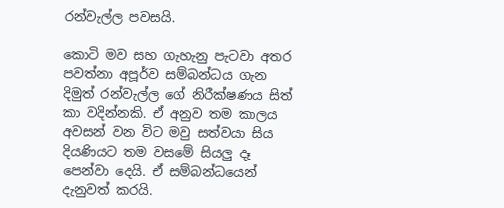රන්වැල්ල පවසයි.

කොටි මව සහ ගැහැනු පැටවා අතර පවත්නා අපූර්ව සම්බන්ධය ගැන දිමුත් රන්වැල්ල ගේ නිරීක්ෂණය සිත් කා වදින්නකි. ඒ අනුව තම කාලය අවසන් වන විට මවු සත්වයා සිය දියණියට තම වසමේ සියලු දෑ පෙන්වා දෙයි. ඒ සම්බන්ධයෙන් දැනුවත් කරයි.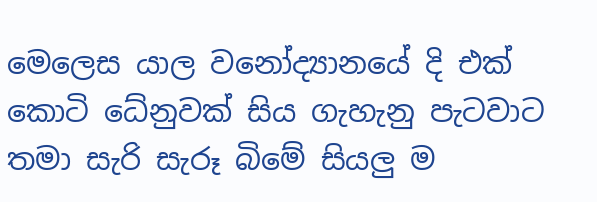මෙලෙස යාල වනෝද්‍යානයේ දි එක් කොටි ධේනුවක් සිය ගැහැනු පැටවාට තමා සැරි සැරූ බිමේ සියලු ම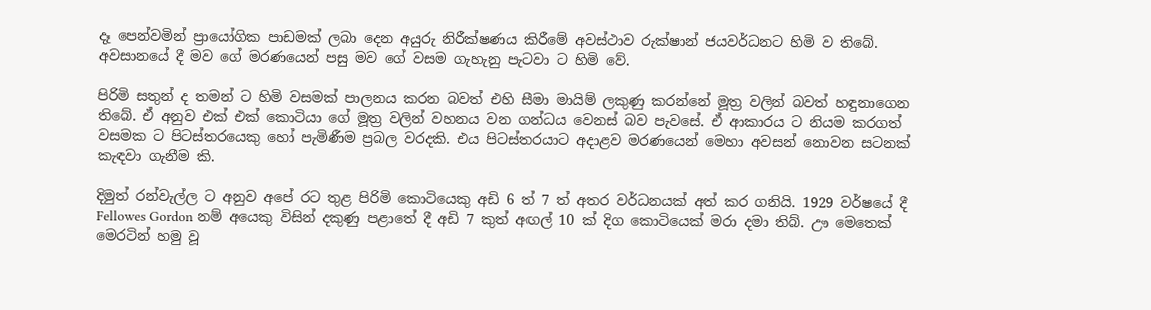දෑ පෙන්වමින් ප්‍රායෝගික පාඩමක් ලබා දෙන අයුරු නිරීක්ෂණය කිරීමේ අවස්ථාව රුක්ෂාන් ජයවර්ධනට හිමි ව තිබේ. අවසානයේ දී මව ‍‍ගේ මරණයෙන් පසු මව ගේ වසම ගැහැනු පැටවා ට හිමි වේ.

පිරිමි සතුන් ද තමන් ට හිමි වසමක් පාලනය කරන බවත් එහි සීමා මායිම් ලකුණු කරන්නේ මූත්‍ර වලින් බවත් හඳුනාගෙන තිබේ. ඒ අනුව එක් එක් කොටියා ගේ මූත්‍ර වලින් වහනය වන ගන්ධය වෙනස් බව පැවසේ. ඒ ආකාරය ට නියම කරගත් වසමක ට පිටස්තරයෙකු හෝ පැමිණීම ප්‍රබල වරදකි. එය පිටස්තරයාට අදාළව මරණයෙන් මෙහා අවසන් නොවන සටනක් කැඳවා ගැනීම කි.

දිමුත් රන්වැල්ල ට අනුව අපේ රට තුළ පිරිමි කොටියෙකු අඩි 6 ත් 7 ත් අතර වර්ධනයක් අත් කර ගනියි. 1929 වර්ෂයේ දී Fellowes Gordon නම් අයෙකු විසින් දකුණු පළ‍ාතේ දී අඩි 7 කුත් අඟල් 10 ක් දිග කොටියෙක් මරා දමා තිබ්. ඌ මෙතෙක් මෙරටින් හමු වූ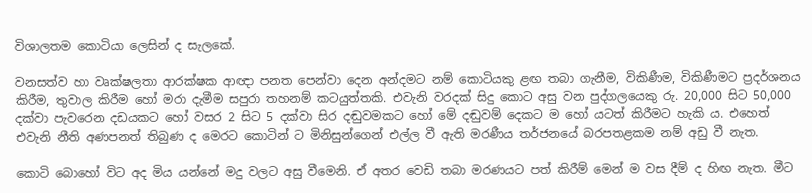විශාලතම කොටියා ලෙසින් ද සැලකේ.

වනසත්ව හා වෘක්ෂලතා ආරක්ෂක ආඥා පනත පෙන්වා දෙන අන්දමට නම් කොටියකු ළඟ තබා ගැනීම, විකිණීම, විකිණීමට ප්‍රදර්ශනය කිරීම, තුවාල කිරීම හෝ මරා දැමීම සපුරා තහනම් කටයුත්තකි. එවැනි වරදක් සිදු කොට අසු වන පුද්ගලයෙකු රු. 20,000 සිට 50,000 දක්වා පැවරෙන දඩයකට හෝ වසර 2 සිට 5 දක්වා සිර දඬුවමකට හෝ මේ දඬුවම් දෙකට ම හෝ යටත් කිරීමට හැකි ය. එහෙත් එවැනි නීති අණපනත් තිබුණ ද මෙරට කොටින් ට මිනිසුන්ගෙන් එල්ල වී ඇති මරණීය තර්ජනයේ බරපතළකම නම් අඩු වී නැත.

කොටි බොහෝ විට අද මිය යන්නේ මදු වලට අසු වීමෙනි. ඒ අතර වෙඩි තබා මරණයට පත් කිරීම් මෙන් ම වස දීම් ද හිඟ නැත. මීට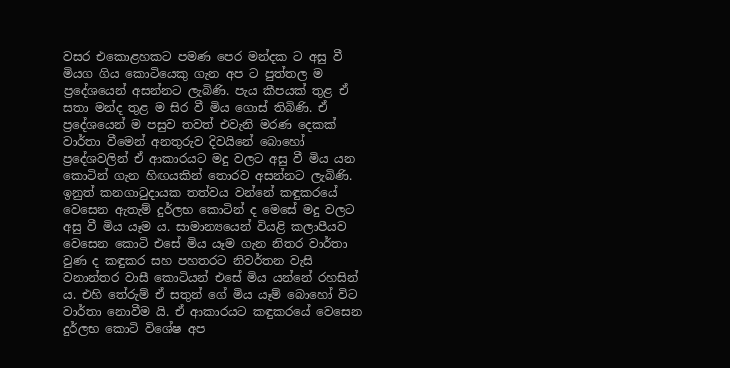වසර එකොළහකට පමණ පෙර මන්දක ට අසු වී මියග ගිය කොටියෙකු ගැන අප ට පුත්තල ම ප්‍රදේශයෙන් අසන්නට ලැබිණි. පැය කීපයක් තුළ ඒ සතා මන්ද තුළ ම සිර වී මිය ගොස් තිබිණි. ඒ ප්‍රදේශයෙන් ම පසුව තවත් එවැනි මරණ දෙකක් වාර්තා වීමෙන් අනතුරුව දිවයිනේ බොහෝ ප්‍රදේශවලින් ඒ ආකාරයට මදු වලට අසු වී මිය යන කොටින් ගැන හිඟයකින් තොරව අසන්නට ලැබිණි. ඉනුත් කනගාටුදායක තත්වය වන්නේ කඳුකරයේ වෙසෙන ඇතැම් දුර්ලභ කොටින් ද මෙසේ මදු වලට අසු වී මිය යෑම ය. සාමාන්‍යයෙන් වියළි කලාපීයව වෙසෙන කොටි එසේ මිය යෑම ගැන නිතර වාර්තා වුණ ද කඳුකර සහ පහතරට නිවර්තන වැසි වනාන්තර වාසී කොටියන් එසේ මිය යන්නේ රහසින් ය. එහි තේරුම් ඒ සතුන් ගේ මිය යෑම් බොහෝ විට වාර්තා නොවීම යි. ඒ ආකාරයට කඳුකරයේ වෙසෙන දුර්ලභ කොටි විශේෂ අප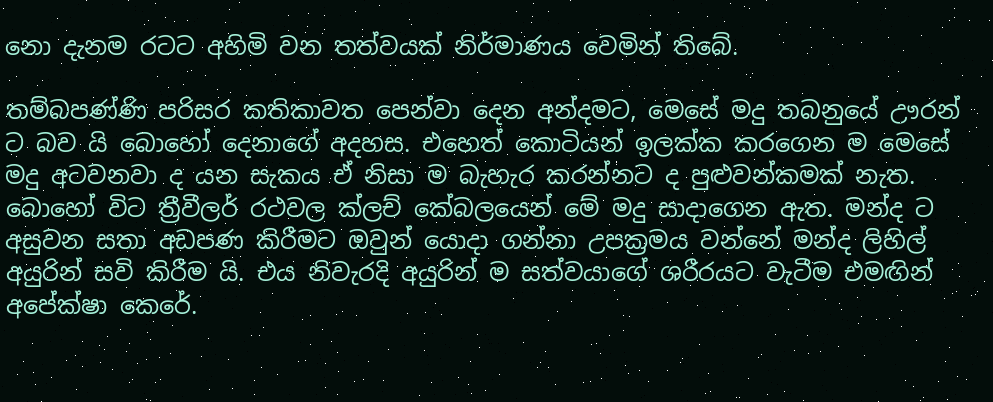නො දැනම රටට අහිමි වන තත්වයක් නිර්මාණය වෙමින් තිබේ.

තම්බපණ්ණි පරිසර කතිකාවත පෙන්වා දෙන අන්දමට, මෙසේ මදු තබනුයේ ඌරන් ට බව යි බොහෝ දෙනාගේ අදහස. එහෙත් කොටියන් ඉලක්ක කරගෙන ම මෙසේ මදු අටවනවා ද යන සැකය ඒ නිසා ම බැහැර කරන්නට ද පුළුවන්කමක් නැත. බොහෝ විට ත්‍රීවීලර් රථවල ක්ලච් කේබලයෙන් මේ මදු සාද‍ාගෙන ඇත. මන්ද ට අසුවන සතා අඩපණ කිරීමට ඔවුන් යොදා ගන්නා උපක්‍රමය වන්නේ මන්ද ලිහිල් අයුරින් සවි කිරීම යි. එය නිවැරදි අයුරින් ම සත්වයාගේ ශරීරයට වැටීම එමඟින් අපේක්ෂා කෙරේ.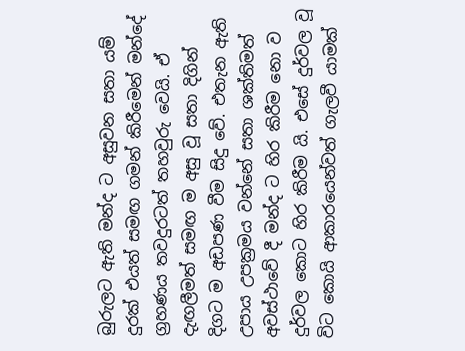බුරුලට ඇති මන්ද ට අසුවන සතා යම් දුරක් එයත් සමඟ ගමන් කිරීමෙන් මන්දේ ග්‍රහණය තවදුරටත් තහවුරු වෙයි. ඒ දැඟලීමත් සමඟ ම අසු වූ සතා දිගින් දිගට ම අඩපණ වීම සිදු වේ. එතැන ඇති උපාය උපක්‍රමය වන්නේ සතා ශක්තිමත් අවස්ථාවේ දී මන්ද ට හිර කිරීම නො ව දුර්වල කොට හිර කිරීම යි. එසේ දුර්වල වූ විට කොයි ආකාරයෙන්වත් ගැලවී යාමක්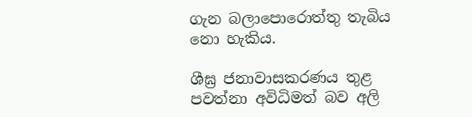ගැන බලාපොරොත්තු තැබිය නො හැකිය.

ශීඝ්‍ර ජනාවාසකරණය තුළ පවත්නා අවිධිමත් බව අලි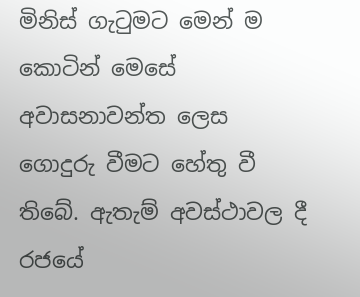මිනිස් ගැටුමට මෙන් ම කොටින් මෙසේ අවාසනාවන්ත ලෙස ගොදුරු වීමට හේතු වී තිබේ. ඇතැම් අවස්ථාවල දී රජයේ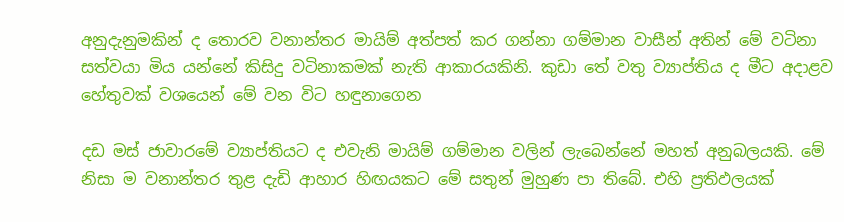අනුදැනුමකින් ද තොරව වනාන්තර මායිම් අත්පත් කර ගන්නා ගම්මාන වාසීන් අතින් මේ වටිනා සත්වයා මිය යන්නේ කිසිදු වටිනාකමක් නැති ආකාරයකිනි. කුඩා තේ වතු ව්‍යාප්තිය ද මීට අදාළව හේතුවක් වශයෙන් මේ වන විට හඳුනාගෙන

දඩ මස් ජාවාරමේ ව්‍යාප්තියට ද එවැනි මායිම් ගම්මාන වලින් ලැබෙන්නේ මහත් අනුබලයකි. මේ නිසා ම වනාන්තර තුළ දැඩි ආහාර හිඟයකට මේ සතුන් මුහුණ පා තිබේ. එහි ප්‍රතිඵලයක්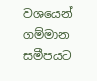වශයෙන් ගම්මාන සමීපයට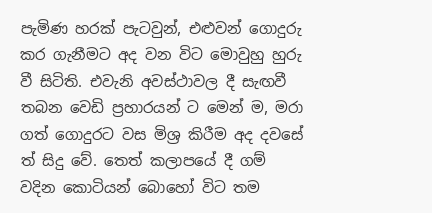පැමිණ හරක් පැටවුන්, එළුවන් ගොදුරු කර ගැනීමට අද වන විට මොවුහු හුරු වී සිටිති. එවැනි අවස්ථාවල දී සැඟවී තබන වෙඩි ප්‍රහාරයන් ට මෙන් ම, මරා ගත් ගොදුරට වස මිශ්‍ර කිරීම අද දවසේ ත් සිදු වේ. තෙත් කලාපයේ දී ගම් වදින කොටියන් බො‍හෝ විට තම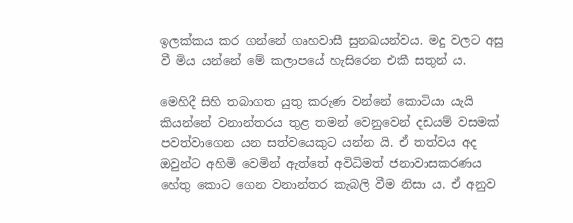ඉලක්කය කර ගන්නේ ගෘහවාසී සුනඛයන්වය. මදු වලට අසු වී මිය යන්නේ මේ කලාපයේ හැසිරෙන එකී සතුන් ය.

මෙහිදී සිහි තබාගත යුතු කරුණ වන්නේ කොටියා යැයි කියන්නේ වනාන්තරය තුළ තමන් වෙනුවෙන් දඩයම් වසමක් පවත්වාගෙන යන සත්වයෙකුට යන්න යි. ඒ තත්වය අද ඔවුන්ට අහිමි වෙමින් ඇත්තේ අවිධිමත් ජනාවාසකරණය හේතු කොට ගෙන වනාන්තර කැබලි වීම නිසා ය. ඒ අනුව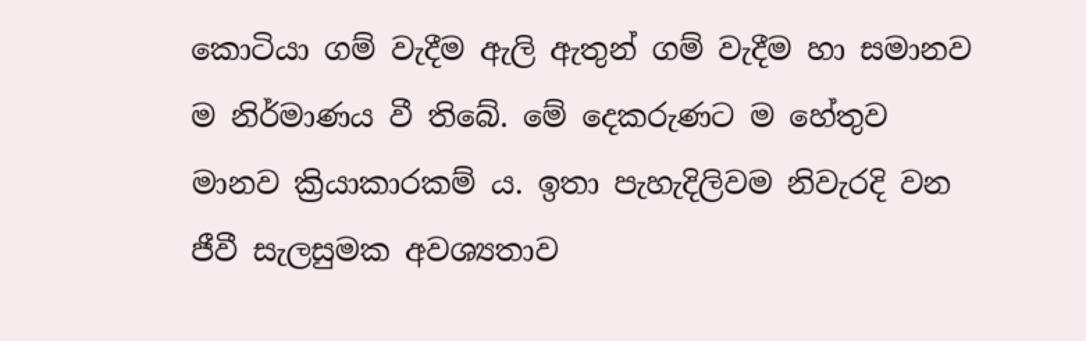කොටියා ගම් වැදීම ඇලි ඇතුන් ගම් වැදීම හා සමානව ම නිර්මාණය වී තිබේ. මේ දෙකරුණට ම හේතුව මානව ක්‍රියාකාරකම් ය. ඉතා පැහැදිලිවම නිවැරදි වන ජීවී සැලසුමක අවශ්‍යතාව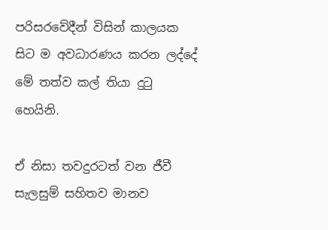පරිසරවේදීන් විසින් කාලයක සිට ම අවධාරණය කරන ලද්දේ මේ තත්ව කල් තියා දුටු හෙයිනි.

ඒ නිසා තවදුරටත් වන ජීවී සැලසුම් සහිතව මානව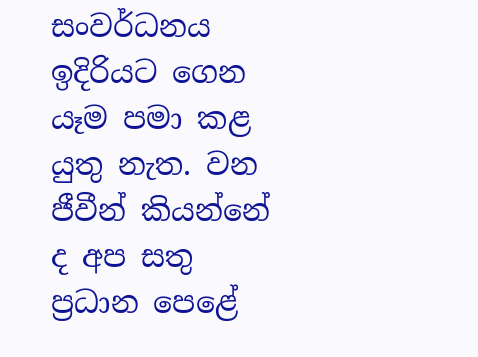සංවර්ධනය ඉදිරියට ගෙන යෑම පමා කළ යුතු නැත. වන ජීවීන් කියන්නේ ද අප සතු ප්‍රධාන පෙළේ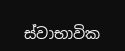ස්වාභාවික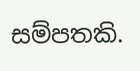සම්පතකි.